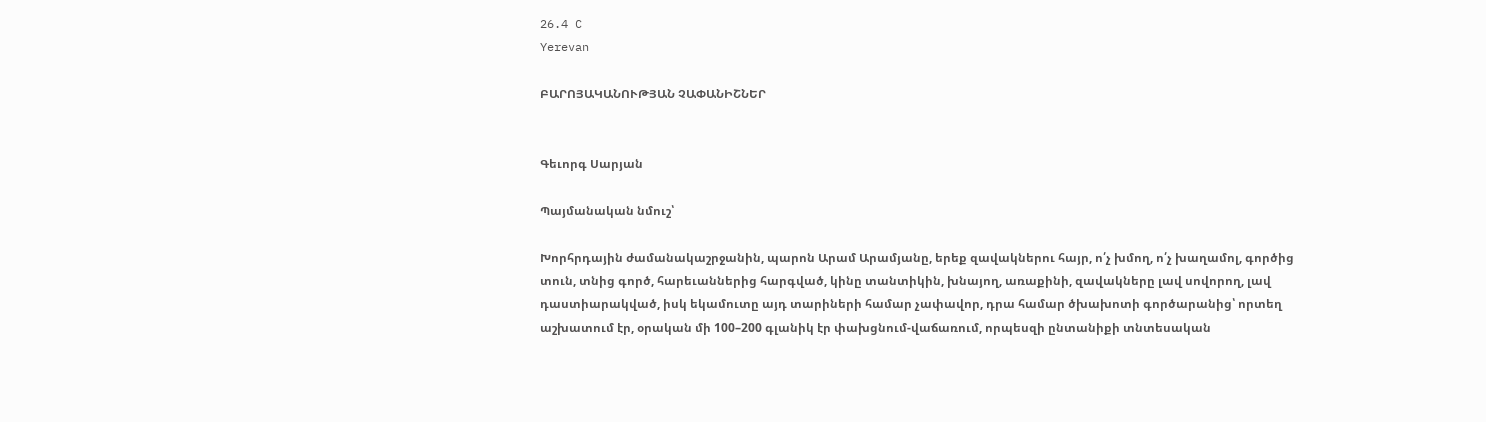26.4 C
Yerevan

ԲԱՐՈՅԱԿԱՆՈՒԹՅԱՆ ՉԱՓԱՆԻՇՆԵՐ


Գեւորգ Սարյան

Պայմանական նմուշ՝

Խորհրդային ժամանակաշրջանին, պարոն Արամ Արամյանը, երեք զավակներու հայր, ո՛չ խմող, ո՛չ խաղամոլ, գործից տուն, տնից գործ, հարեւաններից հարգված, կինը տանտիկին, խնայող, առաքինի, զավակները լավ սովորող, լավ դաստիարակված, իսկ եկամուտը այդ տարիների համար չափավոր, դրա համար ծխախոտի գործարանից՝ որտեղ աշխատում էր, օրական մի 100–200 գլանիկ էր փախցնում-վաճառում, որպեսզի ընտանիքի տնտեսական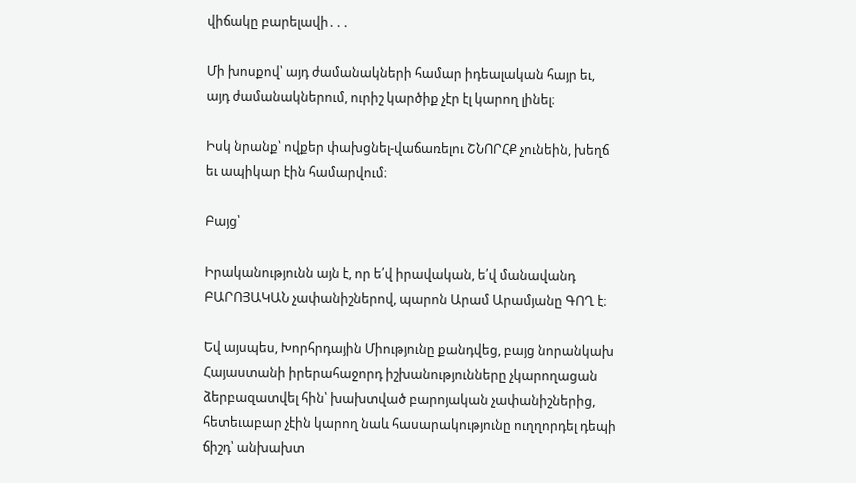վիճակը բարելավի․․․

Մի խոսքով՝ այդ ժամանակների համար իդեալական հայր եւ, այդ ժամանակներում, ուրիշ կարծիք չէր էլ կարող լինել։

Իսկ նրանք՝ ովքեր փախցնել-վաճառելու ՇՆՈՐՀՔ չունեին, խեղճ եւ ապիկար էին համարվում։

Բայց՝

Իրականությունն այն է, որ ե՛վ իրավական, ե՛վ մանավանդ ԲԱՐՈՅԱԿԱՆ չափանիշներով, պարոն Արամ Արամյանը ԳՈՂ է։

Եվ այսպես, Խորհրդային Միությունը քանդվեց, բայց նորանկախ Հայաստանի իրերահաջորդ իշխանությունները չկարողացան ձերբազատվել հին՝ խախտված բարոյական չափանիշներից, հետեւաբար չէին կարող նաև հասարակությունը ուղղորդել դեպի ճիշդ՝ անխախտ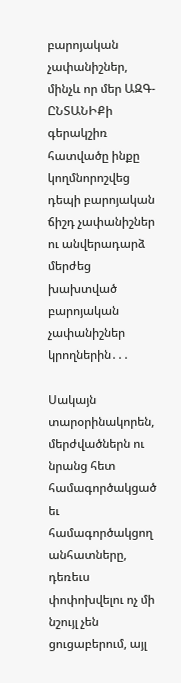բարոյական չափանիշներ, մինչև որ մեր ԱԶԳ-ԸՆՏԱՆԻՔի գերակշիռ հատվածը ինքը կողմնորոշվեց դեպի բարոյական ճիշդ չափանիշներ ու անվերադարձ մերժեց խախտված բարոյական չափանիշներ կրողներին․․․

Սակայն տարօրինակորեն, մերժվածներն ու նրանց հետ համագործակցած եւ համագործակցող անհատները, դեռեւս փոփոխվելու ոչ մի նշույլ չեն ցուցաբերում, այլ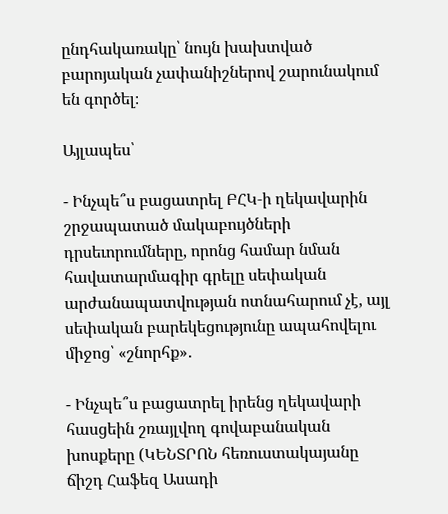ընդհակառակը՝ նույն խախտված բարոյական չափանիշներով շարունակում են գործել։

Այլապես՝

- Ինչպե՞ս բացատրել ԲՀԿ‑ի ղեկավարին շրջապատած մակաբույծների դրսեւորումները, որոնց համար նման հավատարմագիր գրելը սեփական արժանապատվության ոտնահարում չէ, այլ սեփական բարեկեցությունը ապահովելու միջոց՝ «շնորհք»․

- Ինչպե՞ս բացատրել իրենց ղեկավարի հասցեին շռայլվող գովաբանական խոսքերը (ԿԵՆՏՐՈՆ հեռուստակայանը ճիշդ Հաֆեզ Ասադի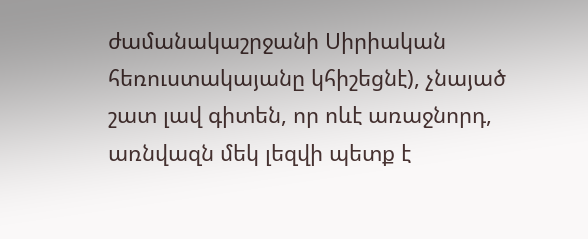ժամանակաշրջանի Սիրիական հեռուստակայանը կհիշեցնէ), չնայած շատ լավ գիտեն, որ ոևէ առաջնորդ, առնվազն մեկ լեզվի պետք է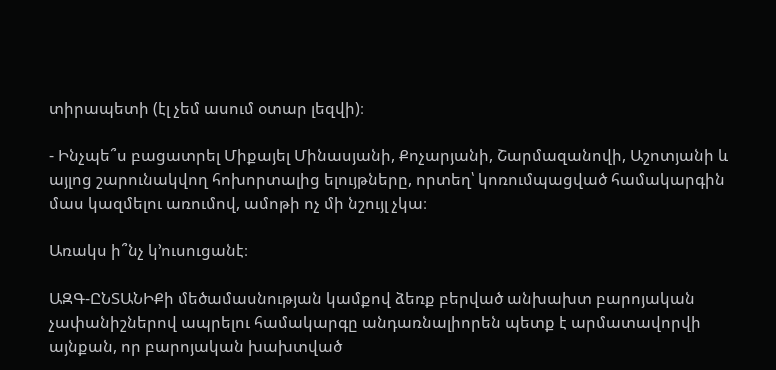տիրապետի (էլ չեմ ասում օտար լեզվի)։

- Ինչպե՞ս բացատրել Միքայել Մինասյանի, Քոչարյանի, Շարմազանովի, Աշոտյանի և այլոց շարունակվող հոխորտալից ելույթները, որտեղ՝ կոռումպացված համակարգին մաս կազմելու առումով, ամոթի ոչ մի նշույլ չկա։

Առակս ի՞նչ կ՚ուսուցանէ։

ԱԶԳ-ԸՆՏԱՆԻՔի մեծամասնության կամքով ձեռք բերված անխախտ բարոյական չափանիշներով ապրելու համակարգը անդառնալիորեն պետք է արմատավորվի այնքան, որ բարոյական խախտված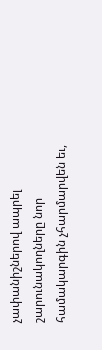չափանիշներով ապրել շարունակողները նոր համակարգին չհարմարվեն եւ,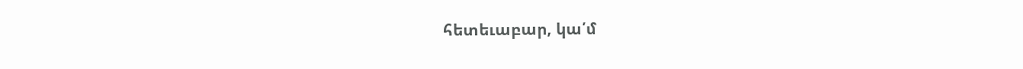հետեւաբար, կա՛մ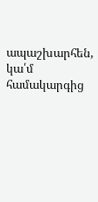ապաշխարհեն, կա՛մ համակարգից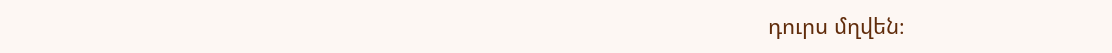դուրս մղվեն։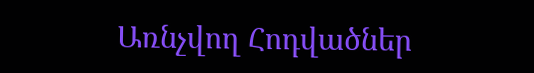Առնչվող Հոդվածներ